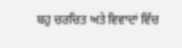ਬਹੁ ਚਰਚਿਤ ਅਤੇ ਵਿਵਾਦਾਂ ਵਿੱਚ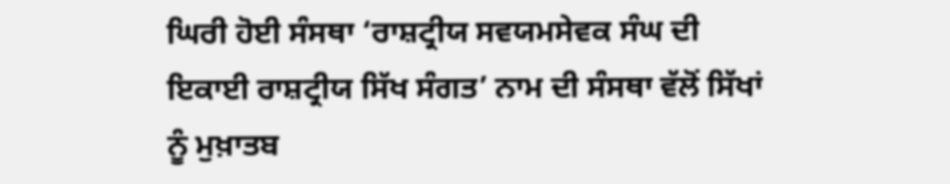ਘਿਰੀ ਹੋਈ ਸੰਸਥਾ ‘ਰਾਸ਼ਟ੍ਰੀਯ ਸਵਯਮਸੇਵਕ ਸੰਘ ਦੀ ਇਕਾਈ ਰਾਸ਼ਟ੍ਰੀਯ ਸਿੱਖ ਸੰਗਤ’ ਨਾਮ ਦੀ ਸੰਸਥਾ ਵੱਲੋਂ ਸਿੱਖਾਂ ਨੂੰ ਮੁਖ਼ਾਤਬ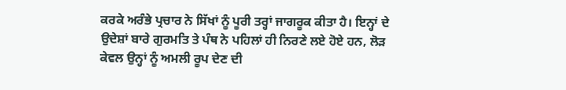ਕਰਕੇ ਅਰੰਭੇ ਪ੍ਰਚਾਰ ਨੇ ਸਿੱਖਾਂ ਨੂੰ ਪੂਰੀ ਤਰ੍ਹਾਂ ਜਾਗਰੂਕ ਕੀਤਾ ਹੈ। ਇਨ੍ਹਾਂ ਦੇ ਉਦੇਸ਼ਾਂ ਬਾਰੇ ਗੁਰਮਤਿ ਤੇ ਪੰਥ ਨੇ ਪਹਿਲਾਂ ਹੀ ਨਿਰਣੇ ਲਏ ਹੋਏ ਹਨ, ਲੋੜ ਕੇਵਲ ਉਨ੍ਹਾਂ ਨੂੰ ਅਮਲੀ ਰੂਪ ਦੇਣ ਦੀ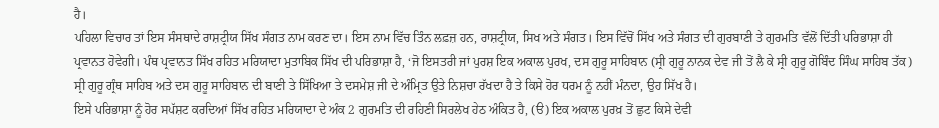ਹੈ।
ਪਹਿਲਾ ਵਿਚਾਰ ਤਾਂ ਇਸ ਸੰਸਥਾਦੇ ਰਾਸ਼ਟ੍ਰੀਯ ਸਿੱਖ ਸੰਗਤ ਨਾਮ ਕਰਣ ਦਾ। ਇਸ ਨਾਮ ਵਿੱਚ ਤਿੰਨ ਲਫ਼ਜ਼ ਹਨ, ਰਾਸ਼ਟ੍ਰੀਯ, ਸਿਖ ਅਤੇ ਸੰਗਤ। ਇਸ ਵਿੱਚੋਂ ਸਿੱਖ ਅਤੇ ਸੰਗਤ ਦੀ ਗੁਰਬਾਣੀ ਤੇ ਗੁਰਮਤਿ ਵੱਲੋਂ ਦਿੱਤੀ ਪਰਿਭਾਸ਼ਾ ਹੀ ਪ੍ਰਵਾਨਤ ਹੋਵੇਗੀ। ਪੰਥ ਪ੍ਰਵਾਨਤ ਸਿੱਖ ਰਹਿਤ ਮਰਿਯਾਦਾ ਮੁਤਾਬਿਕ ਸਿੱਖ ਦੀ ਪਰਿਭਾਸ਼ਾ ਹੈ, ‘ਜੋ ਇਸਤਰੀ ਜਾਂ ਪੁਰਸ਼ ਇਕ ਅਕਾਲ ਪੁਰਖ, ਦਸ ਗੁਰੂ ਸਾਹਿਬਾਨ (ਸ੍ਰੀ ਗੁਰੂ ਨਾਨਕ ਦੇਵ ਜੀ ਤੋਂ ਲੈ ਕੇ ਸ੍ਰੀ ਗੁਰੂ ਗੋਬਿੰਦ ਸਿੰਘ ਸਾਹਿਬ ਤੱਕ) ਸ੍ਰੀ ਗੁਰੂ ਗ੍ਰੰਥ ਸਾਹਿਬ ਅਤੇ ਦਸ ਗੁਰੂ ਸਾਹਿਬਾਨ ਦੀ ਬਾਣੀ ਤੇ ਸਿੱਖਿਆ ਤੇ ਦਸਮੇਸ਼ ਜੀ ਦੇ ਅੰਮ੍ਰਿਤ ਉਤੇ ਨਿਸ਼ਚਾ ਰੱਖਦਾ ਹੈ ਤੇ ਕਿਸੇ ਹੋਰ ਧਰਮ ਨੂੰ ਨਹੀਂ ਮੰਨਦਾ, ਉਹ ਸਿੱਖ ਹੈ।
ਇਸੇ ਪਰਿਭਾਸ਼ਾ ਨੂੰ ਹੋਰ ਸਪੱਸ਼ਟ ਕਰਦਿਆਂ ਸਿੱਖ ਰਹਿਤ ਮਰਿਯਾਦਾ ਦੇ ਅੰਕ 2 ਗੁਰਮਤਿ ਦੀ ਰਹਿਣੀ ਸਿਰਲੇਖ ਹੇਠ ਅੰਕਿਤ ਹੈ, (ੳ) ਇਕ ਅਕਾਲ ਪੁਰਖ਼ ਤੋਂ ਛੁਟ ਕਿਸੇ ਦੇਵੀ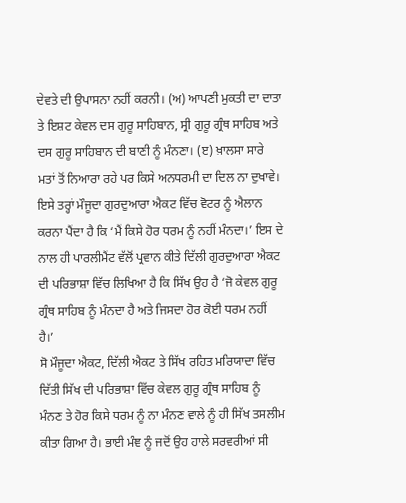ਦੇਵਤੇ ਦੀ ਉਪਾਸਨਾ ਨਹੀਂ ਕਰਨੀ। (ਅ) ਆਪਣੀ ਮੁਕਤੀ ਦਾ ਦਾਤਾ ਤੇ ਇਸ਼ਟ ਕੇਵਲ ਦਸ ਗੁਰੂ ਸਾਹਿਬਾਨ, ਸ੍ਰੀ ਗੁਰੂ ਗ੍ਰੰਥ ਸਾਹਿਬ ਅਤੇ ਦਸ ਗੁਰੂ ਸਾਹਿਬਾਨ ਦੀ ਬਾਣੀ ਨੂੰ ਮੰਨਣਾ। (ੲ) ਖ਼ਾਲਸਾ ਸਾਰੇ ਮਤਾਂ ਤੋਂ ਨਿਆਰਾ ਰਹੇ ਪਰ ਕਿਸੇ ਅਨਧਰਮੀ ਦਾ ਦਿਲ ਨਾ ਦੁਖਾਵੇ। ਇਸੇ ਤਰ੍ਹਾਂ ਮੌਜੂਦਾ ਗੁਰਦੁਆਰਾ ਐਕਟ ਵਿੱਚ ਵੋਟਰ ਨੂੰ ਐਲਾਨ ਕਰਨਾ ਪੈਂਦਾ ਹੈ ਕਿ ‘ਮੈਂ ਕਿਸੇ ਹੋਰ ਧਰਮ ਨੂੰ ਨਹੀਂ ਮੰਨਦਾ।’ ਇਸ ਦੇ ਨਾਲ ਹੀ ਪਾਰਲੀਮੈਂਟ ਵੱਲੋਂ ਪ੍ਰਵਾਨ ਕੀਤੇ ਦਿੱਲੀ ਗੁਰਦੁਆਰਾ ਐਕਟ ਦੀ ਪਰਿਭਾਸ਼ਾ ਵਿੱਚ ਲਿਖਿਆ ਹੈ ਕਿ ਸਿੱਖ ਉਹ ਹੈ ‘ਜੋ ਕੇਵਲ ਗੁਰੂ ਗ੍ਰੰਥ ਸਾਹਿਬ ਨੂੰ ਮੰਨਦਾ ਹੈ ਅਤੇ ਜਿਸਦਾ ਹੋਰ ਕੋਈ ਧਰਮ ਨਹੀਂ ਹੈ।’
ਸੋ ਮੌਜੂਦਾ ਐਕਟ, ਦਿੱਲੀ ਐਕਟ ਤੇ ਸਿੱਖ ਰਹਿਤ ਮਰਿਯਾਦਾ ਵਿੱਚ ਦਿੱਤੀ ਸਿੱਖ ਦੀ ਪਰਿਭਾਸ਼ਾ ਵਿੱਚ ਕੇਵਲ ਗੁਰੂ ਗ੍ਰੰਥ ਸਾਹਿਬ ਨੂੰ ਮੰਨਣ ਤੇ ਹੋਰ ਕਿਸੇ ਧਰਮ ਨੂੰ ਨਾ ਮੰਨਣ ਵਾਲੇ ਨੂੰ ਹੀ ਸਿੱਖ ਤਸਲੀਮ ਕੀਤਾ ਗਿਆ ਹੈ। ਭਾਈ ਮੰਞ ਨੂੰ ਜਦੋਂ ਉਹ ਹਾਲੇ ਸਰਵਰੀਆਂ ਸੀ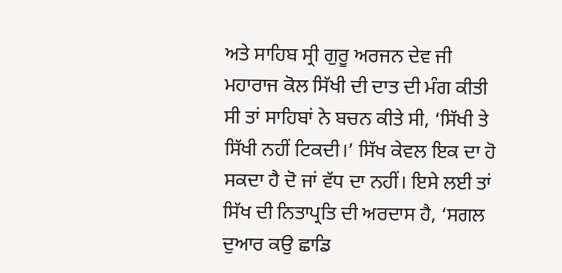ਅਤੇ ਸਾਹਿਬ ਸ੍ਰੀ ਗੁਰੂ ਅਰਜਨ ਦੇਵ ਜੀ ਮਹਾਰਾਜ ਕੋਲ ਸਿੱਖੀ ਦੀ ਦਾਤ ਦੀ ਮੰਗ ਕੀਤੀ ਸੀ ਤਾਂ ਸਾਹਿਬਾਂ ਨੇ ਬਚਨ ਕੀਤੇ ਸੀ, ‘ਸਿੱਖੀ ਤੇ ਸਿੱਖੀ ਨਹੀਂ ਟਿਕਦੀ।’ ਸਿੱਖ ਕੇਵਲ ਇਕ ਦਾ ਹੋ ਸਕਦਾ ਹੈ ਦੋ ਜਾਂ ਵੱਧ ਦਾ ਨਹੀਂ। ਇਸੇ ਲਈ ਤਾਂ ਸਿੱਖ ਦੀ ਨਿਤਾਪ੍ਰਤਿ ਦੀ ਅਰਦਾਸ ਹੈ, ‘ਸਗਲ ਦੁਆਰ ਕਉ ਛਾਡਿ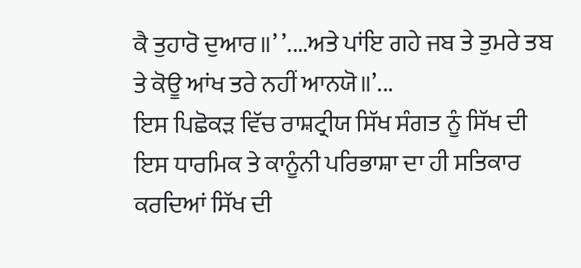ਕੈ ਤੁਹਾਰੋ ਦੁਆਰ॥’ ’....ਅਤੇ ਪਾਂਇ ਗਹੇ ਜਬ ਤੇ ਤੁਮਰੇ ਤਬ ਤੇ ਕੋਊ ਆਂਖ ਤਰੇ ਨਹੀਂ ਆਨਯੋ॥’...
ਇਸ ਪਿਛੋਕੜ ਵਿੱਚ ਰਾਸ਼ਟ੍ਰੀਯ ਸਿੱਖ ਸੰਗਤ ਨੂੰ ਸਿੱਖ ਦੀ ਇਸ ਧਾਰਮਿਕ ਤੇ ਕਾਨੂੰਨੀ ਪਰਿਭਾਸ਼ਾ ਦਾ ਹੀ ਸਤਿਕਾਰ ਕਰਦਿਆਂ ਸਿੱਖ ਦੀ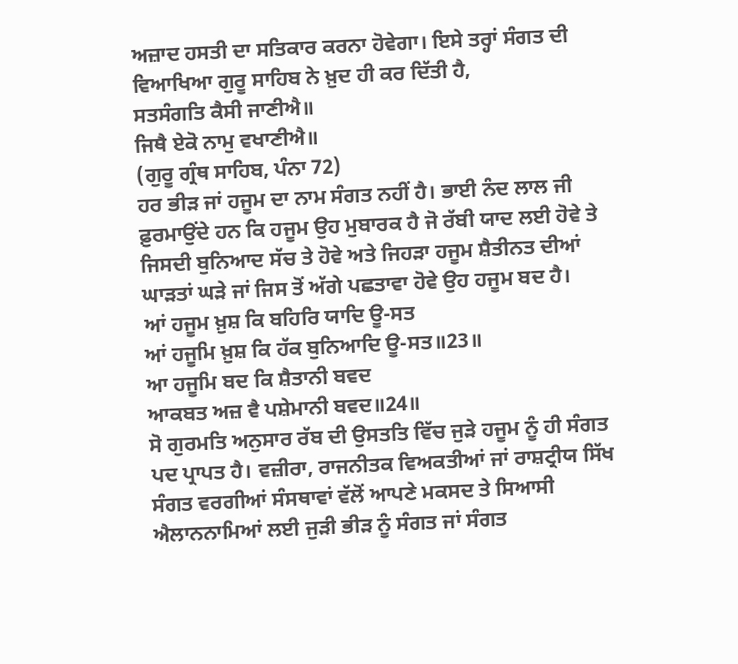ਅਜ਼ਾਦ ਹਸਤੀ ਦਾ ਸਤਿਕਾਰ ਕਰਨਾ ਹੋਵੇਗਾ। ਇਸੇ ਤਰ੍ਹਾਂ ਸੰਗਤ ਦੀ ਵਿਆਖਿਆ ਗੁਰੂ ਸਾਹਿਬ ਨੇ ਖ਼ੁਦ ਹੀ ਕਰ ਦਿੱਤੀ ਹੈ,
ਸਤਸੰਗਤਿ ਕੈਸੀ ਜਾਣੀਐ॥
ਜਿਥੈ ਏਕੋ ਨਾਮੁ ਵਖਾਣੀਐ॥
(ਗੁਰੂ ਗ੍ਰੰਥ ਸਾਹਿਬ, ਪੰਨਾ 72)
ਹਰ ਭੀੜ ਜਾਂ ਹਜੂਮ ਦਾ ਨਾਮ ਸੰਗਤ ਨਹੀਂ ਹੈ। ਭਾਈ ਨੰਦ ਲਾਲ ਜੀ ਫ਼ੁਰਮਾਉਂਦੇ ਹਨ ਕਿ ਹਜੂਮ ਉਹ ਮੁਬਾਰਕ ਹੈ ਜੋ ਰੱਬੀ ਯਾਦ ਲਈ ਹੋਵੇ ਤੇ ਜਿਸਦੀ ਬੁਨਿਆਦ ਸੱਚ ਤੇ ਹੋਵੇ ਅਤੇ ਜਿਹੜਾ ਹਜੂਮ ਸ਼ੈਤੀਨਤ ਦੀਆਂ ਘਾੜਤਾਂ ਘੜੇ ਜਾਂ ਜਿਸ ਤੋਂ ਅੱਗੇ ਪਛਤਾਵਾ ਹੋਵੇ ਉਹ ਹਜੂਮ ਬਦ ਹੈ।
ਆਂ ਹਜੂਮ ਖ਼ੁਸ਼ ਕਿ ਬਹਿਰਿ ਯਾਦਿ ਊ-ਸਤ
ਆਂ ਹਜੂਮਿ ਖ਼ੁਸ਼ ਕਿ ਹੱਕ ਬੁਨਿਆਦਿ ਊ-ਸਤ॥23॥
ਆ ਹਜੂਮਿ ਬਦ ਕਿ ਸ਼ੈਤਾਨੀ ਬਵਦ
ਆਕਬਤ ਅਜ਼ ਵੈ ਪਸ਼ੇਮਾਨੀ ਬਵਦ॥24॥
ਸੋ ਗੁਰਮਤਿ ਅਨੁਸਾਰ ਰੱਬ ਦੀ ਉਸਤਤਿ ਵਿੱਚ ਜੁੜੇ ਹਜੂਮ ਨੂੰ ਹੀ ਸੰਗਤ ਪਦ ਪ੍ਰਾਪਤ ਹੈ। ਵਜ਼ੀਰਾ, ਰਾਜਨੀਤਕ ਵਿਅਕਤੀਆਂ ਜਾਂ ਰਾਸ਼ਟ੍ਰੀਯ ਸਿੱਖ ਸੰਗਤ ਵਰਗੀਆਂ ਸੰਸਥਾਵਾਂ ਵੱਲੋਂ ਆਪਣੇ ਮਕਸਦ ਤੇ ਸਿਆਸੀ ਐਲਾਨਨਾਮਿਆਂ ਲਈ ਜੁੜੀ ਭੀੜ ਨੂੰ ਸੰਗਤ ਜਾਂ ਸੰਗਤ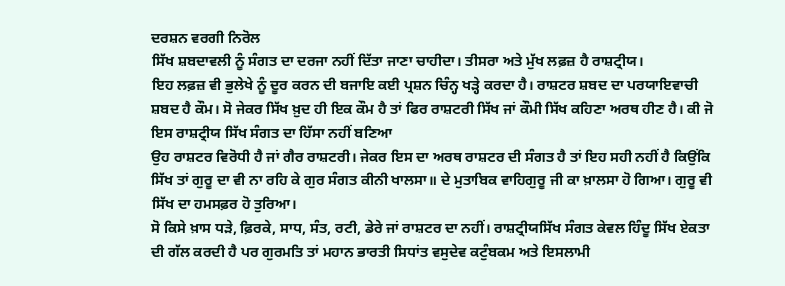ਦਰਸ਼ਨ ਵਰਗੀ ਨਿਰੋਲ
ਸਿੱਖ ਸ਼ਬਦਾਵਲੀ ਨੂੰ ਸੰਗਤ ਦਾ ਦਰਜਾ ਨਹੀਂ ਦਿੱਤਾ ਜਾਣਾ ਚਾਹੀਦਾ। ਤੀਸਰਾ ਅਤੇ ਮੁੱਖ ਲਫ਼ਜ਼ ਹੈ ਰਾਸ਼ਟ੍ਰੀਯ।
ਇਹ ਲਫ਼ਜ਼ ਵੀ ਭੁਲੇਖੇ ਨੂੰ ਦੂਰ ਕਰਨ ਦੀ ਬਜਾਇ ਕਈ ਪ੍ਰਸ਼ਨ ਚਿੰਨ੍ਹ ਖੜ੍ਹੇ ਕਰਦਾ ਹੈ। ਰਾਸ਼ਟਰ ਸ਼ਬਦ ਦਾ ਪਰਯਾਇਵਾਚੀ ਸ਼ਬਦ ਹੈ ਕੌਮ। ਸੋ ਜੇਕਰ ਸਿੱਖ ਖ਼ੁਦ ਹੀ ਇਕ ਕੌਮ ਹੈ ਤਾਂ ਫਿਰ ਰਾਸ਼ਟਰੀ ਸਿੱਖ ਜਾਂ ਕੌਮੀ ਸਿੱਖ ਕਹਿਣਾ ਅਰਥ ਹੀਣ ਹੈ। ਕੀ ਜੋ ਇਸ ਰਾਸ਼ਟ੍ਰੀਯ ਸਿੱਖ ਸੰਗਤ ਦਾ ਹਿੱਸਾ ਨਹੀਂ ਬਣਿਆ
ਉਹ ਰਾਸ਼ਟਰ ਵਿਰੋਧੀ ਹੈ ਜਾਂ ਗੈਰ ਰਾਸ਼ਟਰੀ। ਜੇਕਰ ਇਸ ਦਾ ਅਰਥ ਰਾਸ਼ਟਰ ਦੀ ਸੰਗਤ ਹੈ ਤਾਂ ਇਹ ਸਹੀ ਨਹੀਂ ਹੈ ਕਿਉਂਕਿ ਸਿੱਖ ਤਾਂ ਗੁਰੂ ਦਾ ਵੀ ਨਾ ਰਹਿ ਕੇ ਗੁਰ ਸੰਗਤ ਕੀਨੀ ਖਾਲਸਾ॥ ਦੇ ਮੁਤਾਬਿਕ ਵਾਹਿਗੁਰੂ ਜੀ ਕਾ ਖ਼ਾਲਸਾ ਹੋ ਗਿਆ। ਗੁਰੂ ਵੀ ਸਿੱਖ ਦਾ ਹਮਸਫ਼ਰ ਹੋ ਤੁਰਿਆ।
ਸੋ ਕਿਸੇ ਖ਼ਾਸ ਧੜੇ, ਫ਼ਿਰਕੇ, ਸਾਧ, ਸੰਤ, ਰਟੀ, ਡੇਰੇ ਜਾਂ ਰਾਸ਼ਟਰ ਦਾ ਨਹੀਂ। ਰਾਸ਼ਟ੍ਰੀਯਸਿੱਖ ਸੰਗਤ ਕੇਵਲ ਹਿੰਦੂ ਸਿੱਖ ਏਕਤਾ ਦੀ ਗੱਲ ਕਰਦੀ ਹੈ ਪਰ ਗੁਰਮਤਿ ਤਾਂ ਮਹਾਨ ਭਾਰਤੀ ਸਿਧਾਂਤ ਵਸੁਦੇਵ ਕਟੁੰਬਕਮ ਅਤੇ ਇਸਲਾਮੀ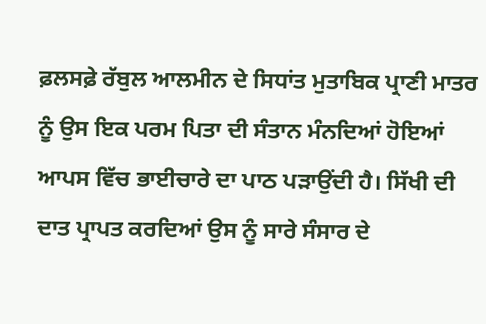ਫ਼ਲਸਫ਼ੇ ਰੱਬੁਲ ਆਲਮੀਨ ਦੇ ਸਿਧਾਂਤ ਮੁਤਾਬਿਕ ਪ੍ਰਾਣੀ ਮਾਤਰ ਨੂੰ ਉਸ ਇਕ ਪਰਮ ਪਿਤਾ ਦੀ ਸੰਤਾਨ ਮੰਨਦਿਆਂ ਹੋਇਆਂ ਆਪਸ ਵਿੱਚ ਭਾਈਚਾਰੇ ਦਾ ਪਾਠ ਪੜਾਉਂਦੀ ਹੈ। ਸਿੱਖੀ ਦੀ ਦਾਤ ਪ੍ਰਾਪਤ ਕਰਦਿਆਂ ਉਸ ਨੂੰ ਸਾਰੇ ਸੰਸਾਰ ਦੇ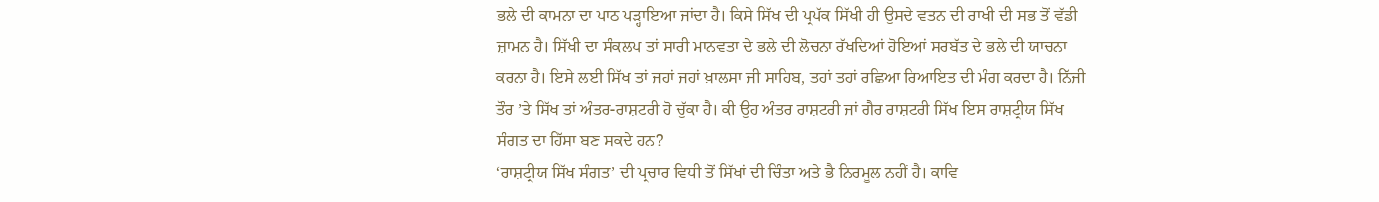ਭਲੇ ਦੀ ਕਾਮਨਾ ਦਾ ਪਾਠ ਪੜ੍ਹਾਇਆ ਜਾਂਦਾ ਹੈ। ਕਿਸੇ ਸਿੱਖ ਦੀ ਪ੍ਰਪੱਕ ਸਿੱਖੀ ਹੀ ਉਸਦੇ ਵਤਨ ਦੀ ਰਾਖੀ ਦੀ ਸਭ ਤੋਂ ਵੱਡੀ ਜ਼ਾਮਨ ਹੈ। ਸਿੱਖੀ ਦਾ ਸੰਕਲਪ ਤਾਂ ਸਾਰੀ ਮਾਨਵਤਾ ਦੇ ਭਲੇ ਦੀ ਲੋਚਨਾ ਰੱਖਦਿਆਂ ਹੋਇਆਂ ਸਰਬੱਤ ਦੇ ਭਲੇ ਦੀ ਯਾਚਨਾ ਕਰਨਾ ਹੈ। ਇਸੇ ਲਈ ਸਿੱਖ ਤਾਂ ਜਹਾਂ ਜਹਾਂ ਖ਼ਾਲਸਾ ਜੀ ਸਾਹਿਬ, ਤਹਾਂ ਤਹਾਂ ਰਛਿਆ ਰਿਆਇਤ ਦੀ ਮੰਗ ਕਰਦਾ ਹੈ। ਨਿੱਜੀ ਤੌਰ ’ਤੇ ਸਿੱਖ ਤਾਂ ਅੰਤਰ-ਰਾਸ਼ਟਰੀ ਹੋ ਚੁੱਕਾ ਹੈ। ਕੀ ਉਹ ਅੰਤਰ ਰਾਸ਼ਟਰੀ ਜਾਂ ਗੈਰ ਰਾਸ਼ਟਰੀ ਸਿੱਖ ਇਸ ਰਾਸ਼ਟ੍ਰੀਯ ਸਿੱਖ ਸੰਗਤ ਦਾ ਹਿੱਸਾ ਬਣ ਸਕਦੇ ਹਨ?
‘ਰਾਸ਼ਟ੍ਰੀਯ ਸਿੱਖ ਸੰਗਤ’ ਦੀ ਪ੍ਰਚਾਰ ਵਿਧੀ ਤੋਂ ਸਿੱਖਾਂ ਦੀ ਚਿੰਤਾ ਅਤੇ ਭੈ ਨਿਰਮੂਲ ਨਹੀਂ ਹੈ। ਕਾਵਿ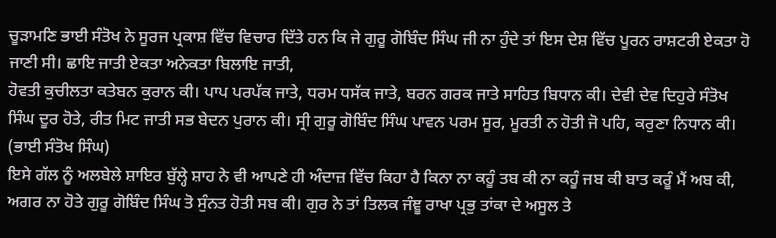ਚੂੜਾਮਣਿ ਭਾਈ ਸੰਤੋਖ ਨੇ ਸੂਰਜ ਪ੍ਰਕਾਸ਼ ਵਿੱਚ ਵਿਚਾਰ ਦਿੱਤੇ ਹਨ ਕਿ ਜੇ ਗੁਰੂ ਗੋਬਿੰਦ ਸਿੰਘ ਜੀ ਨਾ ਹੁੰਦੇ ਤਾਂ ਇਸ ਦੇਸ਼ ਵਿੱਚ ਪੂਰਨ ਰਾਸ਼ਟਰੀ ਏਕਤਾ ਹੋ ਜਾਣੀ ਸੀ। ਛਾਇ ਜਾਤੀ ਏਕਤਾ ਅਨੇਕਤਾ ਬਿਲਾਇ ਜਾਤੀ,
ਹੋਵਤੀ ਕੁਚੀਲਤਾ ਕਤੇਬਨ ਕੁਰਾਨ ਕੀ। ਪਾਪ ਪਰਪੱਕ ਜਾਤੇ, ਧਰਮ ਧਸੱਕ ਜਾਤੇ, ਬਰਨ ਗਰਕ ਜਾਤੇ ਸਾਹਿਤ ਬਿਧਾਨ ਕੀ। ਦੇਵੀ ਦੇਵ ਦਿਹੁਰੇ ਸੰਤੋਖ ਸਿੰਘ ਦੂਰ ਹੋਤੇ, ਰੀਤ ਮਿਟ ਜਾਤੀ ਸਭ ਬੇਦਨ ਪੁਰਾਨ ਕੀ। ਸ੍ਰੀ ਗੁਰੂ ਗੋਬਿੰਦ ਸਿੰਘ ਪਾਵਨ ਪਰਮ ਸੂਰ, ਮੂਰਤੀ ਨ ਹੋਤੀ ਜੋ ਪਹਿ, ਕਰੁਣਾ ਨਿਧਾਨ ਕੀ। (ਭਾਈ ਸੰਤੋਖ ਸਿੰਘ)
ਇਸੇ ਗੱਲ ਨੂੰ ਅਲਬੇਲੇ ਸ਼ਾਇਰ ਬੁੱਲ੍ਹੇ ਸ਼ਾਹ ਨੇ ਵੀ ਆਪਣੇ ਹੀ ਅੰਦਾਜ਼ ਵਿੱਚ ਕਿਹਾ ਹੈ ਕਿਨਾ ਨਾ ਕਹੂੰ ਤਬ ਕੀ ਨਾ ਕਹੂੰ ਜਬ ਕੀ ਬਾਤ ਕਰੂੰ ਮੈਂ ਅਬ ਕੀ, ਅਗਰ ਨਾ ਹੋਤੇ ਗੁਰੂ ਗੋਬਿੰਦ ਸਿੰਘ ਤੋ ਸੁੰਨਤ ਹੋਤੀ ਸਬ ਕੀ। ਗੁਰ ਨੇ ਤਾਂ ਤਿਲਕ ਜੰਞੂ ਰਾਖਾ ਪ੍ਰਭੁ ਤਾਂਕਾ ਦੇ ਅਸੂਲ ਤੇ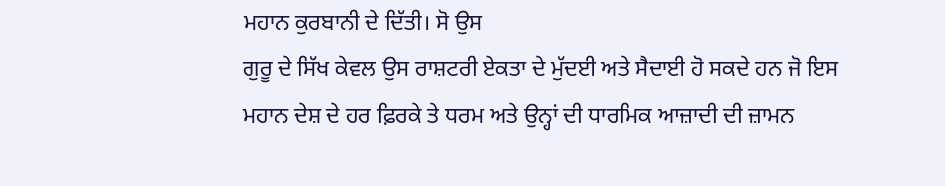ਮਹਾਨ ਕੁਰਬਾਨੀ ਦੇ ਦਿੱਤੀ। ਸੋ ਉਸ
ਗੁਰੂ ਦੇ ਸਿੱਖ ਕੇਵਲ ਉਸ ਰਾਸ਼ਟਰੀ ਏਕਤਾ ਦੇ ਮੁੱਦਈ ਅਤੇ ਸੈਦਾਈ ਹੋ ਸਕਦੇ ਹਨ ਜੋ ਇਸ ਮਹਾਨ ਦੇਸ਼ ਦੇ ਹਰ ਫ਼ਿਰਕੇ ਤੇ ਧਰਮ ਅਤੇ ਉਨ੍ਹਾਂ ਦੀ ਧਾਰਮਿਕ ਆਜ਼ਾਦੀ ਦੀ ਜ਼ਾਮਨ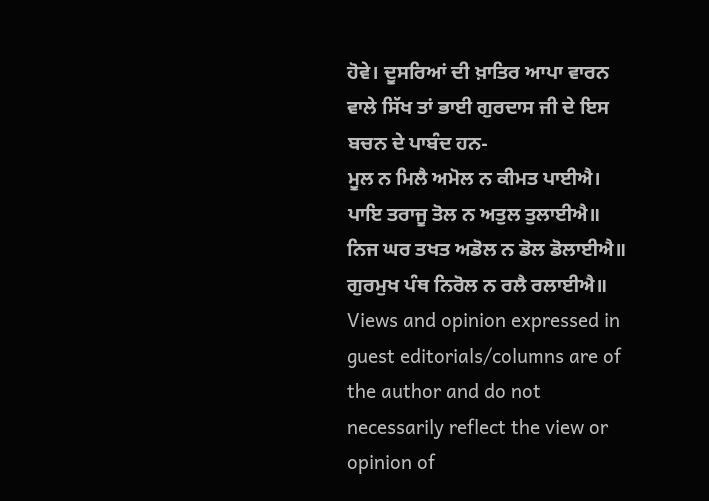ਹੋਵੇ। ਦੂਸਰਿਆਂ ਦੀ ਖ਼ਾਤਿਰ ਆਪਾ ਵਾਰਨ ਵਾਲੇ ਸਿੱਖ ਤਾਂ ਭਾਈ ਗੁਰਦਾਸ ਜੀ ਦੇ ਇਸ ਬਚਨ ਦੇ ਪਾਬੰਦ ਹਨ-
ਮੂਲ ਨ ਮਿਲੈ ਅਮੋਲ ਨ ਕੀਮਤ ਪਾਈਐ।
ਪਾਇ ਤਰਾਜੂ ਤੋਲ ਨ ਅਤੁਲ ਤੁਲਾਈਐ॥
ਨਿਜ ਘਰ ਤਖਤ ਅਡੋਲ ਨ ਡੋਲ ਡੋਲਾਈਐ॥
ਗੁਰਮੁਖ ਪੰਥ ਨਿਰੋਲ ਨ ਰਲੈ ਰਲਾਈਐ॥
Views and opinion expressed in guest editorials/columns are of the author and do not necessarily reflect the view or opinion of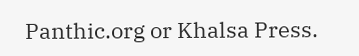Panthic.org or Khalsa Press.